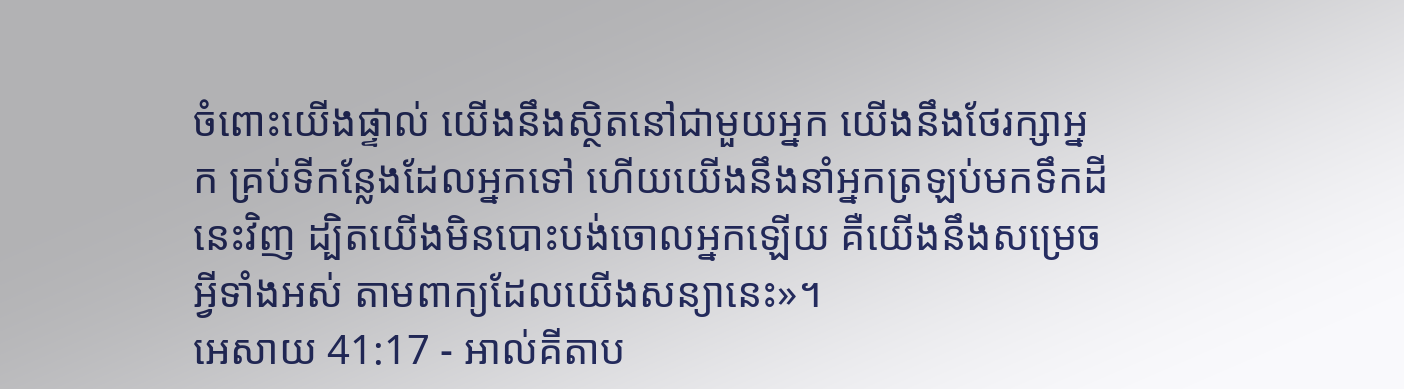ចំពោះយើងផ្ទាល់ យើងនឹងស្ថិតនៅជាមួយអ្នក យើងនឹងថែរក្សាអ្នក គ្រប់ទីកន្លែងដែលអ្នកទៅ ហើយយើងនឹងនាំអ្នកត្រឡប់មកទឹកដីនេះវិញ ដ្បិតយើងមិនបោះបង់ចោលអ្នកឡើយ គឺយើងនឹងសម្រេចអ្វីទាំងអស់ តាមពាក្យដែលយើងសន្យានេះ»។
អេសាយ 41:17 - អាល់គីតាប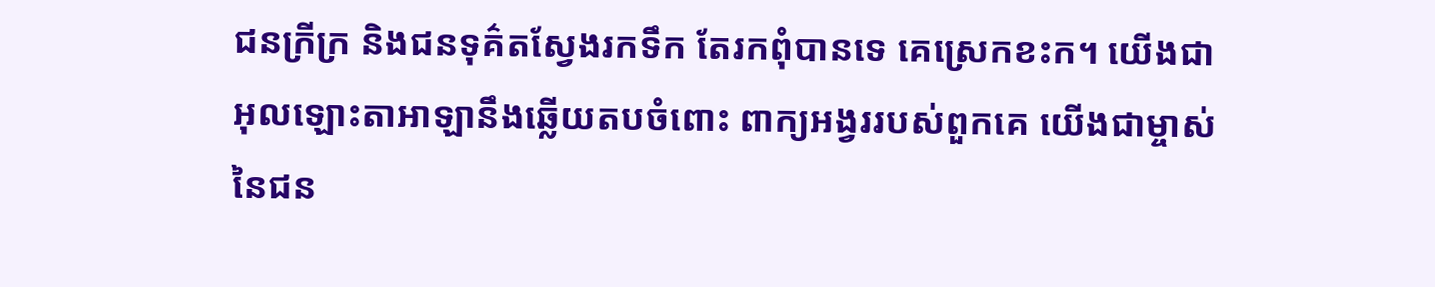ជនក្រីក្រ និងជនទុគ៌តស្វែងរកទឹក តែរកពុំបានទេ គេស្រេកខះក។ យើងជាអុលឡោះតាអាឡានឹងឆ្លើយតបចំពោះ ពាក្យអង្វររបស់ពួកគេ យើងជាម្ចាស់នៃជន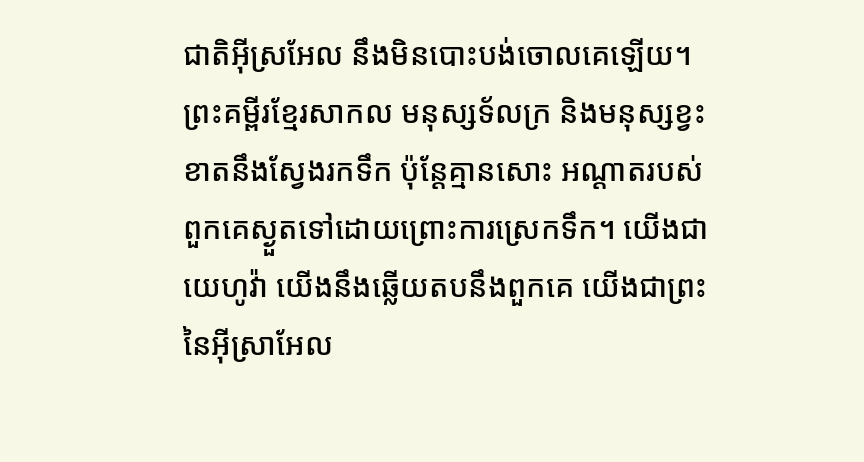ជាតិអ៊ីស្រអែល នឹងមិនបោះបង់ចោលគេឡើយ។ ព្រះគម្ពីរខ្មែរសាកល មនុស្សទ័លក្រ និងមនុស្សខ្វះខាតនឹងស្វែងរកទឹក ប៉ុន្តែគ្មានសោះ អណ្ដាតរបស់ពួកគេស្ងួតទៅដោយព្រោះការស្រេកទឹក។ យើងជាយេហូវ៉ា យើងនឹងឆ្លើយតបនឹងពួកគេ យើងជាព្រះនៃអ៊ីស្រាអែល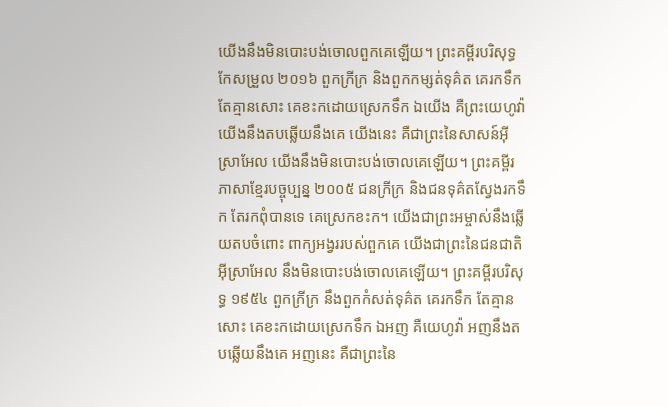យើងនឹងមិនបោះបង់ចោលពួកគេឡើយ។ ព្រះគម្ពីរបរិសុទ្ធកែសម្រួល ២០១៦ ពួកក្រីក្រ និងពួកកម្សត់ទុគ៌ត គេរកទឹក តែគ្មានសោះ គេខះកដោយស្រេកទឹក ឯយើង គឺព្រះយេហូវ៉ា យើងនឹងតបឆ្លើយនឹងគេ យើងនេះ គឺជាព្រះនៃសាសន៍អ៊ីស្រាអែល យើងនឹងមិនបោះបង់ចោលគេឡើយ។ ព្រះគម្ពីរភាសាខ្មែរបច្ចុប្បន្ន ២០០៥ ជនក្រីក្រ និងជនទុគ៌តស្វែងរកទឹក តែរកពុំបានទេ គេស្រេកខះក។ យើងជាព្រះអម្ចាស់នឹងឆ្លើយតបចំពោះ ពាក្យអង្វររបស់ពួកគេ យើងជាព្រះនៃជនជាតិអ៊ីស្រាអែល នឹងមិនបោះបង់ចោលគេឡើយ។ ព្រះគម្ពីរបរិសុទ្ធ ១៩៥៤ ពួកក្រីក្រ នឹងពួកកំសត់ទុគ៌ត គេរកទឹក តែគ្មានសោះ គេខះកដោយស្រេកទឹក ឯអញ គឺយេហូវ៉ា អញនឹងតបឆ្លើយនឹងគេ អញនេះ គឺជាព្រះនៃ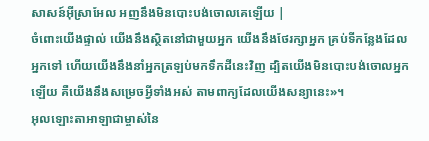សាសន៍អ៊ីស្រាអែល អញនឹងមិនបោះបង់ចោលគេឡើយ |
ចំពោះយើងផ្ទាល់ យើងនឹងស្ថិតនៅជាមួយអ្នក យើងនឹងថែរក្សាអ្នក គ្រប់ទីកន្លែងដែលអ្នកទៅ ហើយយើងនឹងនាំអ្នកត្រឡប់មកទឹកដីនេះវិញ ដ្បិតយើងមិនបោះបង់ចោលអ្នកឡើយ គឺយើងនឹងសម្រេចអ្វីទាំងអស់ តាមពាក្យដែលយើងសន្យានេះ»។
អុលឡោះតាអាឡាជាម្ចាស់នៃ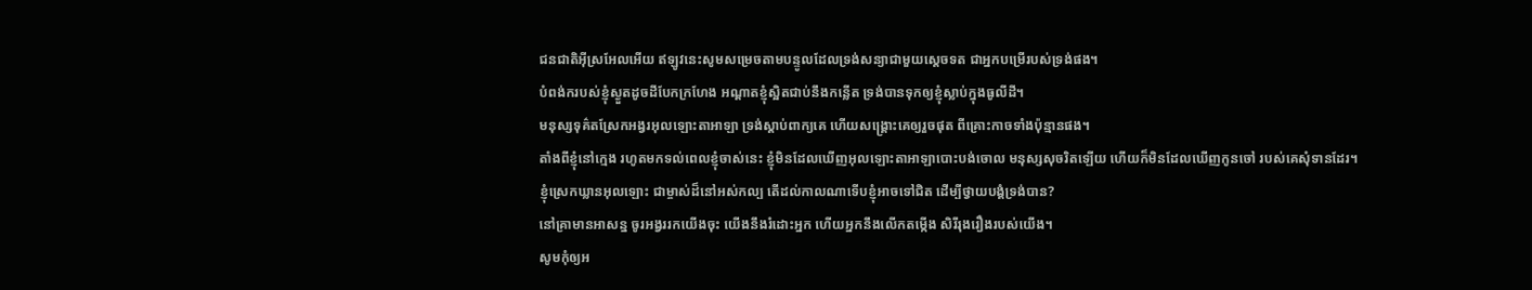ជនជាតិអ៊ីស្រអែលអើយ ឥឡូវនេះសូមសម្រេចតាមបន្ទូលដែលទ្រង់សន្យាជាមួយស្តេចទត ជាអ្នកបម្រើរបស់ទ្រង់ផង។
បំពង់ករបស់ខ្ញុំស្ងួតដូចដីបែកក្រហែង អណ្ដាតខ្ញុំស្អិតជាប់នឹងកន្លើត ទ្រង់បានទុកឲ្យខ្ញុំស្លាប់ក្នុងធូលីដី។
មនុស្សទុគ៌តស្រែកអង្វរអុលឡោះតាអាឡា ទ្រង់ស្តាប់ពាក្យគេ ហើយសង្គ្រោះគេឲ្យរួចផុត ពីគ្រោះកាចទាំងប៉ុន្មានផង។
តាំងពីខ្ញុំនៅក្មេង រហូតមកទល់ពេលខ្ញុំចាស់នេះ ខ្ញុំមិនដែលឃើញអុលឡោះតាអាឡាបោះបង់ចោល មនុស្សសុចរិតឡើយ ហើយក៏មិនដែលឃើញកូនចៅ របស់គេសុំទានដែរ។
ខ្ញុំស្រេកឃ្លានអុលឡោះ ជាម្ចាស់ដ៏នៅអស់កល្ប តើដល់កាលណាទើបខ្ញុំអាចទៅជិត ដើម្បីថ្វាយបង្គំទ្រង់បាន?
នៅគ្រាមានអាសន្ន ចូរអង្វររកយើងចុះ យើងនឹងរំដោះអ្នក ហើយអ្នកនឹងលើកតម្កើង សិរីរុងរឿងរបស់យើង។
សូមកុំឲ្យអ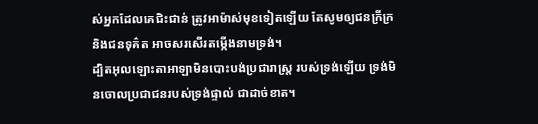ស់អ្នកដែលគេជិះជាន់ ត្រូវអាម៉ាស់មុខទៀតឡើយ តែសូមឲ្យជនក្រីក្រ និងជនទុគ៌ត អាចសរសើរតម្កើងនាមទ្រង់។
ដ្បិតអុលឡោះតាអាឡាមិនបោះបង់ប្រជារាស្ត្រ របស់ទ្រង់ឡើយ ទ្រង់មិនចោលប្រជាជនរបស់ទ្រង់ផ្ទាល់ ជាដាច់ខាត។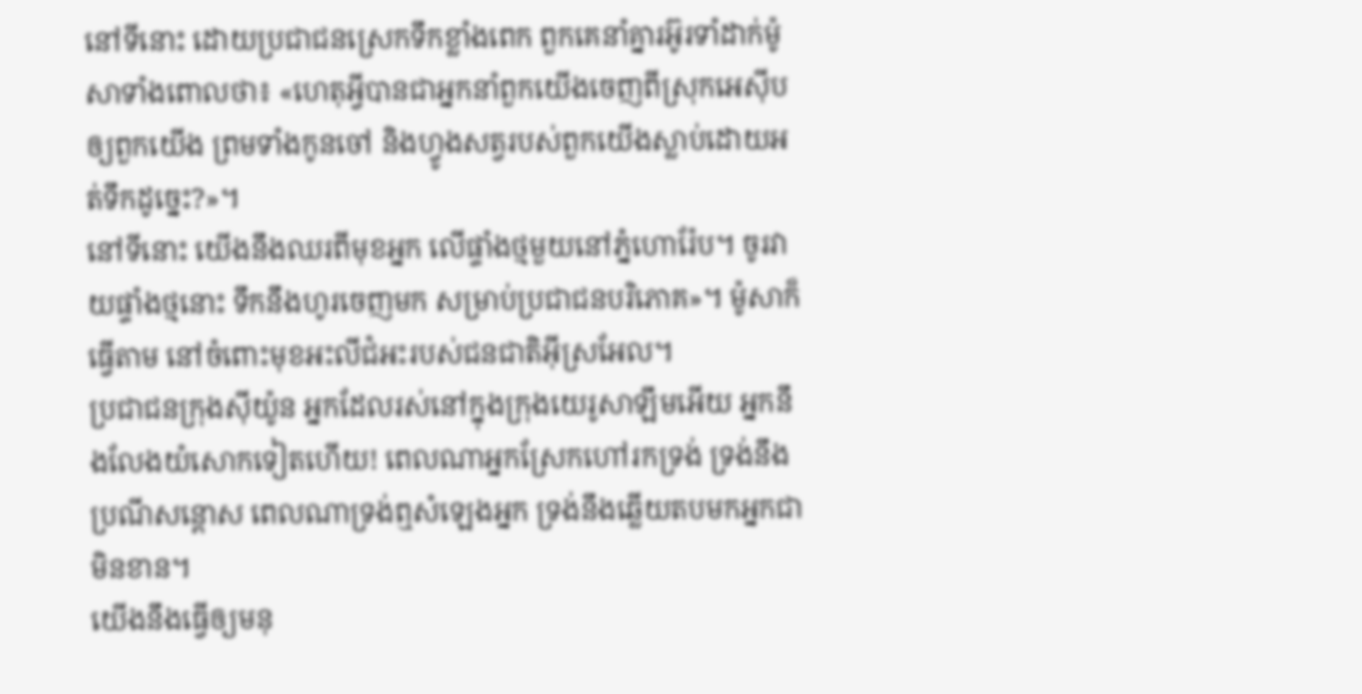នៅទីនោះ ដោយប្រជាជនស្រេកទឹកខ្លាំងពេក ពួកគេនាំគ្នារអ៊ូរទាំដាក់ម៉ូសាទាំងពោលថា៖ «ហេតុអ្វីបានជាអ្នកនាំពួកយើងចេញពីស្រុកអេស៊ីប ឲ្យពួកយើង ព្រមទាំងកូនចៅ និងហ្វូងសត្វរបស់ពួកយើងស្លាប់ដោយអត់ទឹកដូច្នេះ?»។
នៅទីនោះ យើងនឹងឈរពីមុខអ្នក លើផ្ទាំងថ្មមួយនៅភ្នំហោរ៉ែប។ ចូរវាយផ្ទាំងថ្មនោះ ទឹកនឹងហូរចេញមក សម្រាប់ប្រជាជនបរិភោគ»។ ម៉ូសាក៏ធ្វើតាម នៅចំពោះមុខអះលីជំអះរបស់ជនជាតិអ៊ីស្រអែល។
ប្រជាជនក្រុងស៊ីយ៉ូន អ្នកដែលរស់នៅក្នុងក្រុងយេរូសាឡឹមអើយ អ្នកនឹងលែងយំសោកទៀតហើយ! ពេលណាអ្នកស្រែកហៅរកទ្រង់ ទ្រង់នឹងប្រណីសន្ដោស ពេលណាទ្រង់ឮសំឡេងអ្នក ទ្រង់នឹងឆ្លើយតបមកអ្នកជាមិនខាន។
យើងនឹងធ្វើឲ្យមនុ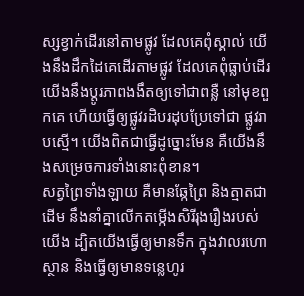ស្សខ្វាក់ដើរនៅតាមផ្លូវ ដែលគេពុំស្គាល់ យើងនឹងដឹកដៃគេដើរតាមផ្លូវ ដែលគេពុំធ្លាប់ដើរ យើងនឹងប្ដូរភាពងងឹតឲ្យទៅជាពន្លឺ នៅមុខពួកគេ ហើយធ្វើឲ្យផ្លូវរដិបរដុបប្រែទៅជា ផ្លូវរាបស្មើ។ យើងពិតជាធ្វើដូច្នោះមែន គឺយើងនឹងសម្រេចការទាំងនោះពុំខាន។
សត្វព្រៃទាំងឡាយ គឺមានឆ្កែព្រៃ និងត្មាតជាដើម នឹងនាំគ្នាលើកតម្កើងសិរីរុងរឿងរបស់យើង ដ្បិតយើងធ្វើឲ្យមានទឹក ក្នុងវាលរហោស្ថាន និងធ្វើឲ្យមានទន្លេហូរ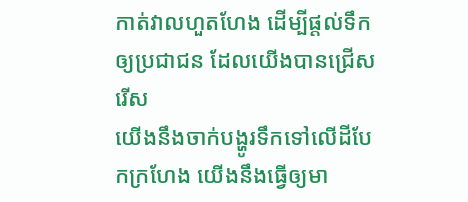កាត់វាលហួតហែង ដើម្បីផ្ដល់ទឹកឲ្យប្រជាជន ដែលយើងបានជ្រើសរើស
យើងនឹងចាក់បង្ហូរទឹកទៅលើដីបែកក្រហែង យើងនឹងធ្វើឲ្យមា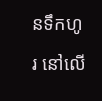នទឹកហូរ នៅលើ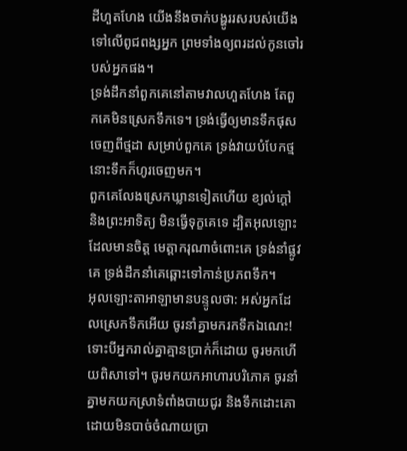ដីហួតហែង យើងនឹងចាក់បង្ហូររសរបស់យើង ទៅលើពូជពង្សអ្នក ព្រមទាំងឲ្យពរដល់កូនចៅរបស់អ្នកផង។
ទ្រង់ដឹកនាំពួកគេនៅតាមវាលហួតហែង តែពួកគេមិនស្រេកទឹកទេ។ ទ្រង់ធ្វើឲ្យមានទឹកផុសចេញពីថ្មដា សម្រាប់ពួកគេ ទ្រង់វាយបំបែកថ្ម នោះទឹកក៏ហូរចេញមក។
ពួកគេលែងស្រេកឃ្លានទៀតហើយ ខ្យល់ក្ដៅ និងព្រះអាទិត្យ មិនធ្វើទុក្ខគេទេ ដ្បិតអុលឡោះដែលមានចិត្ត មេត្តាករុណាចំពោះគេ ទ្រង់នាំផ្លូវគេ ទ្រង់ដឹកនាំគេឆ្ពោះទៅកាន់ប្រភពទឹក។
អុលឡោះតាអាឡាមានបន្ទូលថា: អស់អ្នកដែលស្រេកទឹកអើយ ចូរនាំគ្នាមករកទឹកឯណេះ! ទោះបីអ្នករាល់គ្នាគ្មានប្រាក់ក៏ដោយ ចូរមកហើយពិសាទៅ។ ចូរមកយកអាហារបរិភោគ ចូរនាំគ្នាមកយកស្រាទំពាំងបាយជូរ និងទឹកដោះគោដោយមិនបាច់ចំណាយប្រា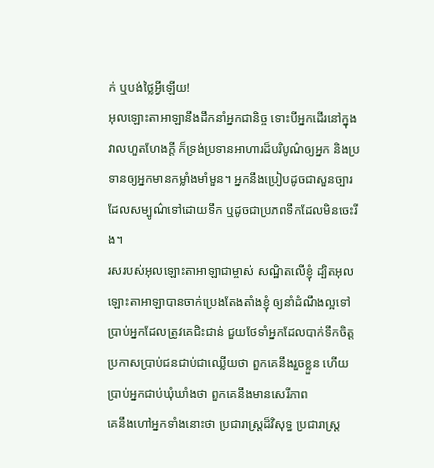ក់ ឬបង់ថ្លៃអ្វីឡើយ!
អុលឡោះតាអាឡានឹងដឹកនាំអ្នកជានិច្ច ទោះបីអ្នកដើរនៅក្នុងវាលហួតហែងក្ដី ក៏ទ្រង់ប្រទានអាហារដ៏បរិបូណ៌ឲ្យអ្នក និងប្រទានឲ្យអ្នកមានកម្លាំងមាំមួន។ អ្នកនឹងប្រៀបដូចជាសួនច្បារ ដែលសម្បូណ៌ទៅដោយទឹក ឬដូចជាប្រភពទឹកដែលមិនចេះរីង។
រសរបស់អុលឡោះតាអាឡាជាម្ចាស់ សណ្ឋិតលើខ្ញុំ ដ្បិតអុលឡោះតាអាឡាបានចាក់ប្រេងតែងតាំងខ្ញុំ ឲ្យនាំដំណឹងល្អទៅប្រាប់អ្នកដែលត្រូវគេជិះជាន់ ជួយថែទាំអ្នកដែលបាក់ទឹកចិត្ត ប្រកាសប្រាប់ជនជាប់ជាឈ្លើយថា ពួកគេនឹងរួចខ្លួន ហើយប្រាប់អ្នកជាប់ឃុំឃាំងថា ពួកគេនឹងមានសេរីភាព
គេនឹងហៅអ្នកទាំងនោះថា ប្រជារាស្ត្រដ៏វិសុទ្ធ ប្រជារាស្ត្រ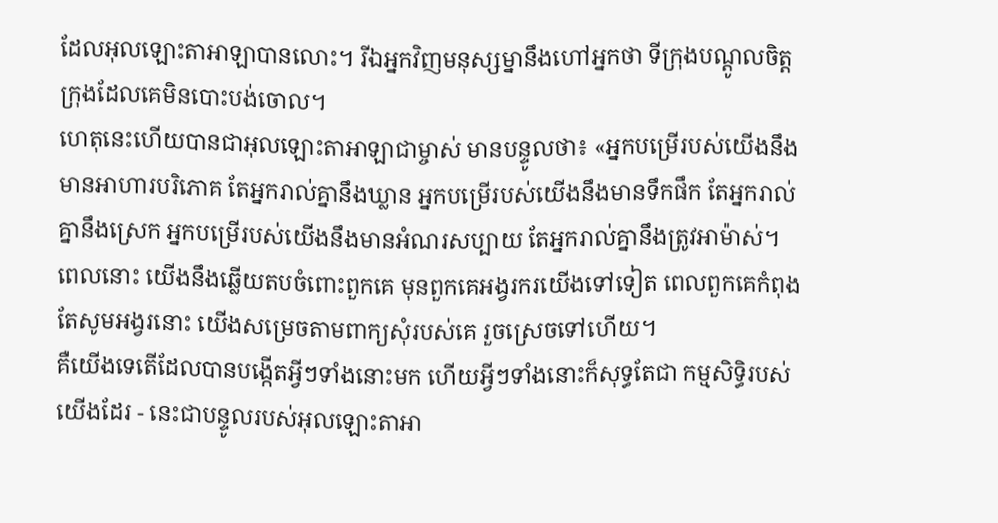ដែលអុលឡោះតាអាឡាបានលោះ។ រីឯអ្នកវិញមនុស្សម្នានឹងហៅអ្នកថា ទីក្រុងបណ្ដូលចិត្ត ក្រុងដែលគេមិនបោះបង់ចោល។
ហេតុនេះហើយបានជាអុលឡោះតាអាឡាជាម្ចាស់ មានបន្ទូលថា៖ «អ្នកបម្រើរបស់យើងនឹងមានអាហារបរិភោគ តែអ្នករាល់គ្នានឹងឃ្លាន អ្នកបម្រើរបស់យើងនឹងមានទឹកផឹក តែអ្នករាល់គ្នានឹងស្រេក អ្នកបម្រើរបស់យើងនឹងមានអំណរសប្បាយ តែអ្នករាល់គ្នានឹងត្រូវអាម៉ាស់។
ពេលនោះ យើងនឹងឆ្លើយតបចំពោះពួកគេ មុនពួកគេអង្វរករយើងទៅទៀត ពេលពួកគេកំពុងតែសូមអង្វរនោះ យើងសម្រេចតាមពាក្យសុំរបស់គេ រួចស្រេចទៅហើយ។
គឺយើងទេតើដែលបានបង្កើតអ្វីៗទាំងនោះមក ហើយអ្វីៗទាំងនោះក៏សុទ្ធតែជា កម្មសិទ្ធិរបស់យើងដែរ - នេះជាបន្ទូលរបស់អុលឡោះតាអា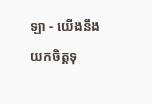ឡា - យើងនឹងយកចិត្តទុ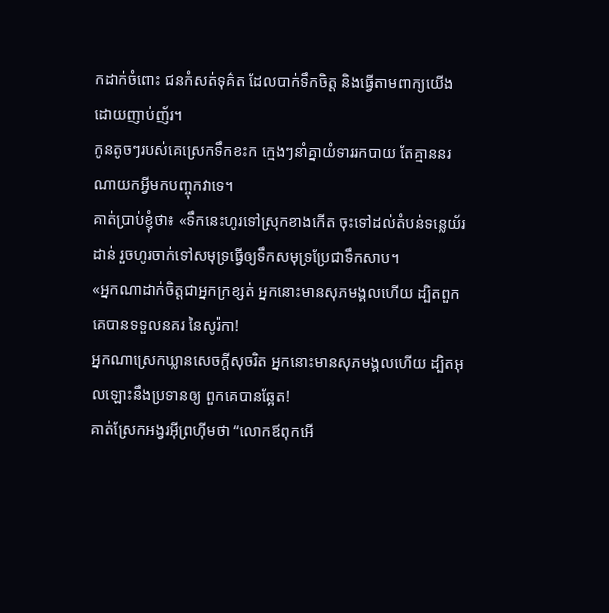កដាក់ចំពោះ ជនកំសត់ទុគ៌ត ដែលបាក់ទឹកចិត្ត និងធ្វើតាមពាក្យយើង ដោយញាប់ញ័រ។
កូនតូចៗរបស់គេស្រេកទឹកខះក ក្មេងៗនាំគ្នាយំទាររកបាយ តែគ្មាននរណាយកអ្វីមកបញ្ចុកវាទេ។
គាត់ប្រាប់ខ្ញុំថា៖ «ទឹកនេះហូរទៅស្រុកខាងកើត ចុះទៅដល់តំបន់ទន្លេយ័រដាន់ រួចហូរចាក់ទៅសមុទ្រធ្វើឲ្យទឹកសមុទ្រប្រែជាទឹកសាប។
«អ្នកណាដាក់ចិត្ដជាអ្នកក្រខ្សត់ អ្នកនោះមានសុភមង្គលហើយ ដ្បិតពួកគេបានទទួលនគរ នៃសូរ៉កា!
អ្នកណាស្រេកឃ្លានសេចក្ដីសុចរិត អ្នកនោះមានសុភមង្គលហើយ ដ្បិតអុលឡោះនឹងប្រទានឲ្យ ពួកគេបានឆ្អែត!
គាត់ស្រែកអង្វរអ៊ីព្រហ៊ីមថា “លោកឪពុកអើ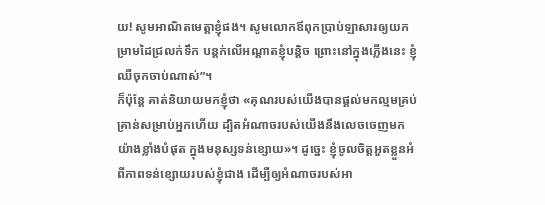យ! សូមអាណិតមេត្ដាខ្ញុំផង។ សូមលោកឪពុកប្រាប់ឡាសារឲ្យយកម្រាមដៃជ្រលក់ទឹក បន្ដក់លើអណ្ដាតខ្ញុំបន្ដិច ព្រោះនៅក្នុងភ្លើងនេះ ខ្ញុំឈឺចុកចាប់ណាស់”។
ក៏ប៉ុន្ដែ គាត់និយាយមកខ្ញុំថា «គុណរបស់យើងបានផ្ដល់មកល្មមគ្រប់គ្រាន់សម្រាប់អ្នកហើយ ដ្បិតអំណាចរបស់យើងនឹងលេចចេញមកយ៉ាងខ្លាំងបំផុត ក្នុងមនុស្សទន់ខ្សោយ»។ ដូច្នេះ ខ្ញុំចូលចិត្ដអួតខ្លួនអំពីភាពទន់ខ្សោយរបស់ខ្ញុំជាង ដើម្បីឲ្យអំណាចរបស់អា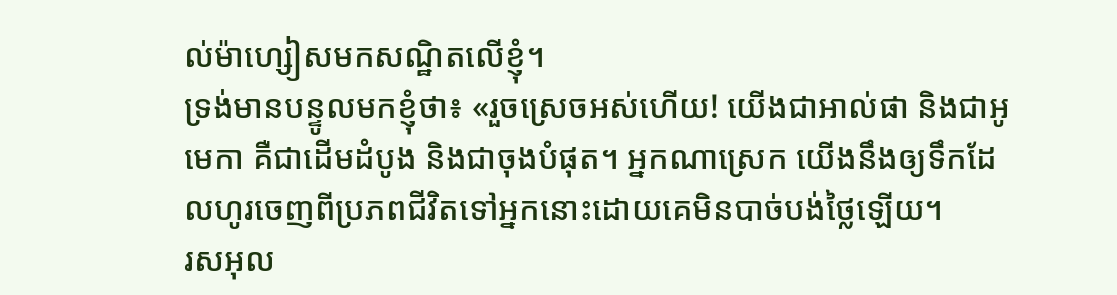ល់ម៉ាហ្សៀសមកសណ្ឋិតលើខ្ញុំ។
ទ្រង់មានបន្ទូលមកខ្ញុំថា៖ «រួចស្រេចអស់ហើយ! យើងជាអាល់ផា និងជាអូមេកា គឺជាដើមដំបូង និងជាចុងបំផុត។ អ្នកណាស្រេក យើងនឹងឲ្យទឹកដែលហូរចេញពីប្រភពជីវិតទៅអ្នកនោះដោយគេមិនបាច់បង់ថ្លៃឡើយ។
រសអុល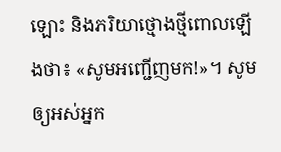ឡោះ និងភរិយាថ្មោងថ្មីពោលឡើងថា៖ «សូមអញ្ជើញមក!»។ សូមឲ្យអស់អ្នក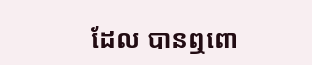ដែល បានឮពោ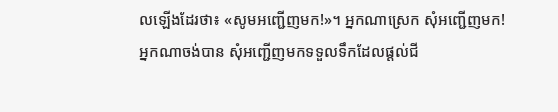លឡើងដែរថា៖ «សូមអញ្ជើញមក!»។ អ្នកណាស្រេក សុំអញ្ជើញមក! អ្នកណាចង់បាន សុំអញ្ជើញមកទទួលទឹកដែលផ្ដល់ជី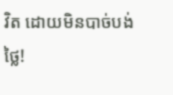វិត ដោយមិនបាច់បង់ថ្លៃ!